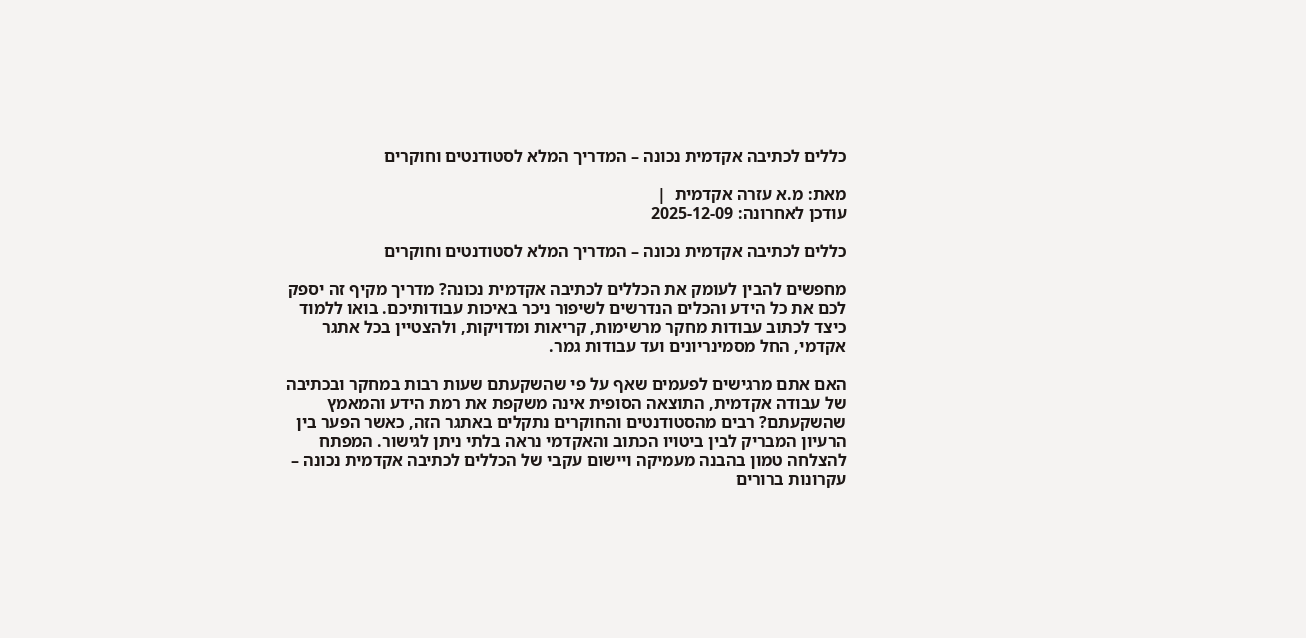כללים לכתיבה אקדמית נכונה – המדריך המלא לסטודנטים וחוקרים

מאת: מ.א עזרה אקדמית  |
עודכן לאחרונה: 2025-12-09

כללים לכתיבה אקדמית נכונה – המדריך המלא לסטודנטים וחוקרים

מחפשים להבין לעומק את הכללים לכתיבה אקדמית נכונה? מדריך מקיף זה יספק לכם את כל הידע והכלים הנדרשים לשיפור ניכר באיכות עבודותיכם. בואו ללמוד כיצד לכתוב עבודות מחקר מרשימות, קריאות ומדויקות, ולהצטיין בכל אתגר אקדמי, החל מסמינריונים ועד עבודות גמר.

האם אתם מרגישים לפעמים שאף על פי שהשקעתם שעות רבות במחקר ובכתיבה של עבודה אקדמית, התוצאה הסופית אינה משקפת את רמת הידע והמאמץ שהשקעתם? רבים מהסטודנטים והחוקרים נתקלים באתגר הזה, כאשר הפער בין הרעיון המבריק לבין ביטויו הכתוב והאקדמי נראה בלתי ניתן לגישור. המפתח להצלחה טמון בהבנה מעמיקה ויישום עקבי של הכללים לכתיבה אקדמית נכונה – עקרונות ברורים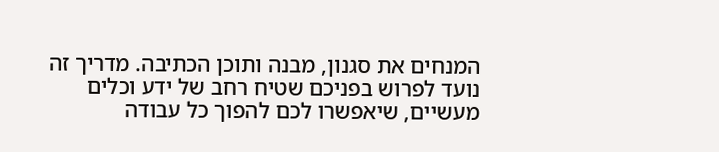המנחים את סגנון, מבנה ותוכן הכתיבה. מדריך זה נועד לפרוש בפניכם שטיח רחב של ידע וכלים מעשיים, שיאפשרו לכם להפוך כל עבודה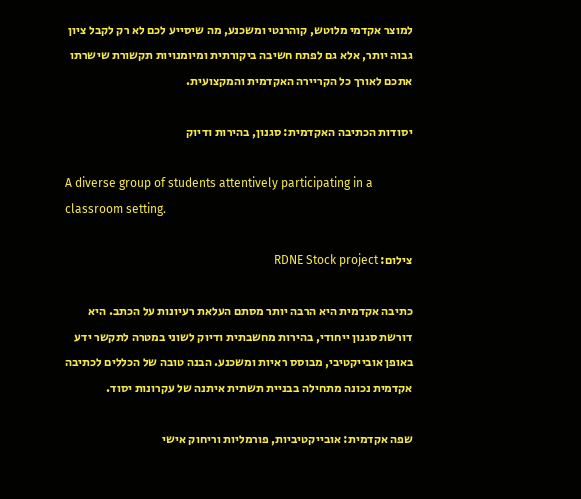למוצר אקדמי מלוטש, קוהרנטי ומשכנע, מה שיסייע לכם לא רק לקבל ציון גבוה יותר, אלא גם לפתח חשיבה ביקורתית ומיומנויות תקשורת שישרתו אתכם לאורך כל הקריירה האקדמית והמקצועית.

יסודות הכתיבה האקדמית: סגנון, בהירות ודיוק

A diverse group of students attentively participating in a classroom setting.

צילום: RDNE Stock project

כתיבה אקדמית היא הרבה יותר מסתם העלאת רעיונות על הכתב. היא דורשת סגנון ייחודי, בהירות מחשבתית ודיוק לשוני במטרה לתקשר ידע באופן אובייקטיבי, מבוסס ראיות ומשכנע. הבנה טובה של הכללים לכתיבה אקדמית נכונה מתחילה בבניית תשתית איתנה של עקרונות יסוד.

שפה אקדמית: אובייקטיביות, פורמליות וריחוק אישי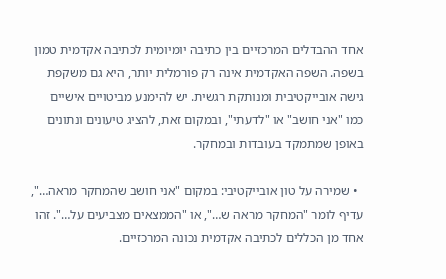אחד ההבדלים המרכזיים בין כתיבה יומיומית לכתיבה אקדמית טמון בשפה. השפה האקדמית אינה רק פורמלית יותר, היא גם משקפת גישה אובייקטיבית ומנותקת רגשית. יש להימנע מביטויים אישיים כמו "אני חושב" או "לדעתי", ובמקום זאת, להציג טיעונים ונתונים באופן שמתמקד בעובדות ובמחקר.

  • שמירה על טון אובייקטיבי: במקום "אני חושב שהמחקר מראה…", עדיף לומר "המחקר מראה ש…", או "הממצאים מצביעים על…". זהו אחד מן הכללים לכתיבה אקדמית נכונה המרכזיים.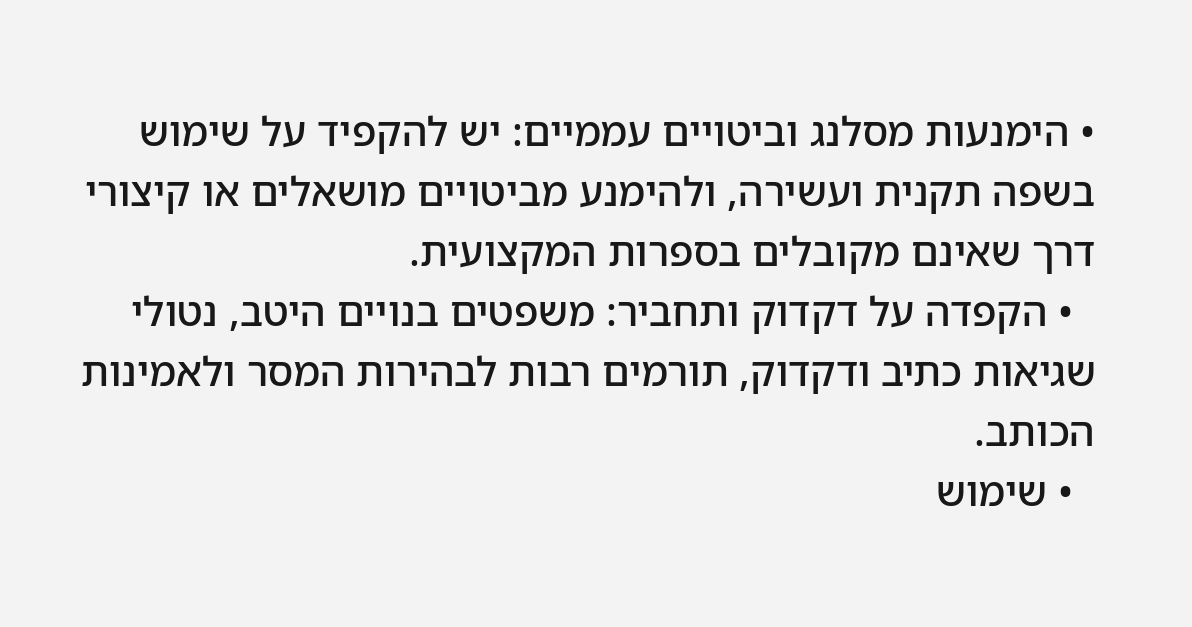• הימנעות מסלנג וביטויים עממיים: יש להקפיד על שימוש בשפה תקנית ועשירה, ולהימנע מביטויים מושאלים או קיצורי דרך שאינם מקובלים בספרות המקצועית.
  • הקפדה על דקדוק ותחביר: משפטים בנויים היטב, נטולי שגיאות כתיב ודקדוק, תורמים רבות לבהירות המסר ולאמינות הכותב.
  • שימוש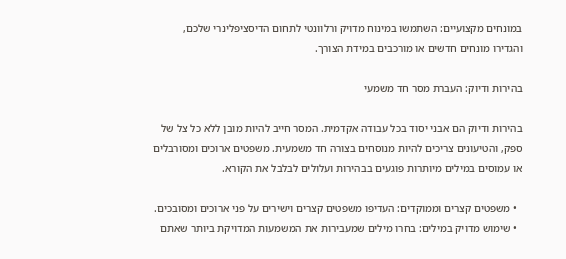במונחים מקצועיים: השתמשו במינוח מדויק ורלוונטי לתחום הדיסציפלינרי שלכם, והגדירו מונחים חדשים או מורכבים במידת הצורך.

בהירות ודיוק: העברת מסר חד משמעי

בהירות ודיוק הם אבני יסוד בכל עבודה אקדמית. המסר חייב להיות מובן ללא כל צל של ספק, והטיעונים צריכים להיות מנוסחים בצורה חד משמעית. משפטים ארוכים ומסורבלים או עמוסים במילים מיותרות פוגעים בבהירות ועלולים לבלבל את הקורא.

  • משפטים קצרים וממוקדים: העדיפו משפטים קצרים וישירים על פני ארוכים ומסובכים.
  • שימוש מדויק במילים: בחרו מילים שמעבירות את המשמעות המדויקת ביותר שאתם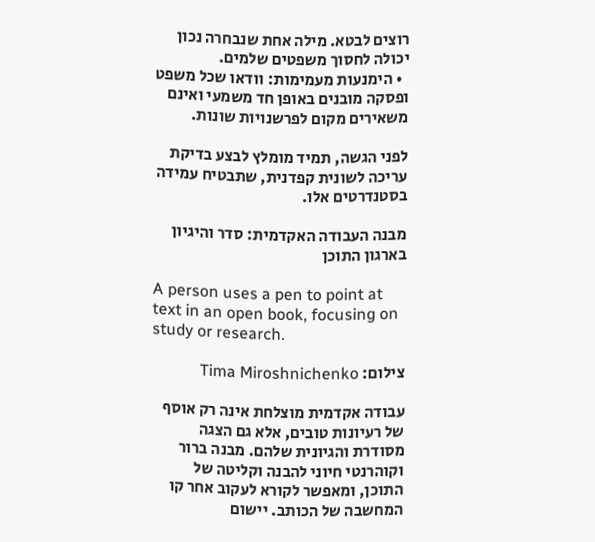רוצים לבטא. מילה אחת שנבחרה נכון יכולה לחסוך משפטים שלמים.
  • הימנעות מעמימות: וודאו שכל משפט ופסקה מובנים באופן חד משמעי ואינם משאירים מקום לפרשנויות שונות.

לפני הגשה, תמיד מומלץ לבצע בדיקת עריכה לשונית קפדנית, שתבטיח עמידה בסטנדרטים אלו.

מבנה העבודה האקדמית: סדר והיגיון בארגון התוכן

A person uses a pen to point at text in an open book, focusing on study or research.

צילום: Tima Miroshnichenko

עבודה אקדמית מוצלחת אינה רק אוסף של רעיונות טובים, אלא גם הצגה מסודרת והגיונית שלהם. מבנה ברור וקוהרנטי חיוני להבנה וקליטה של התוכן, ומאפשר לקורא לעקוב אחר קו המחשבה של הכותב. יישום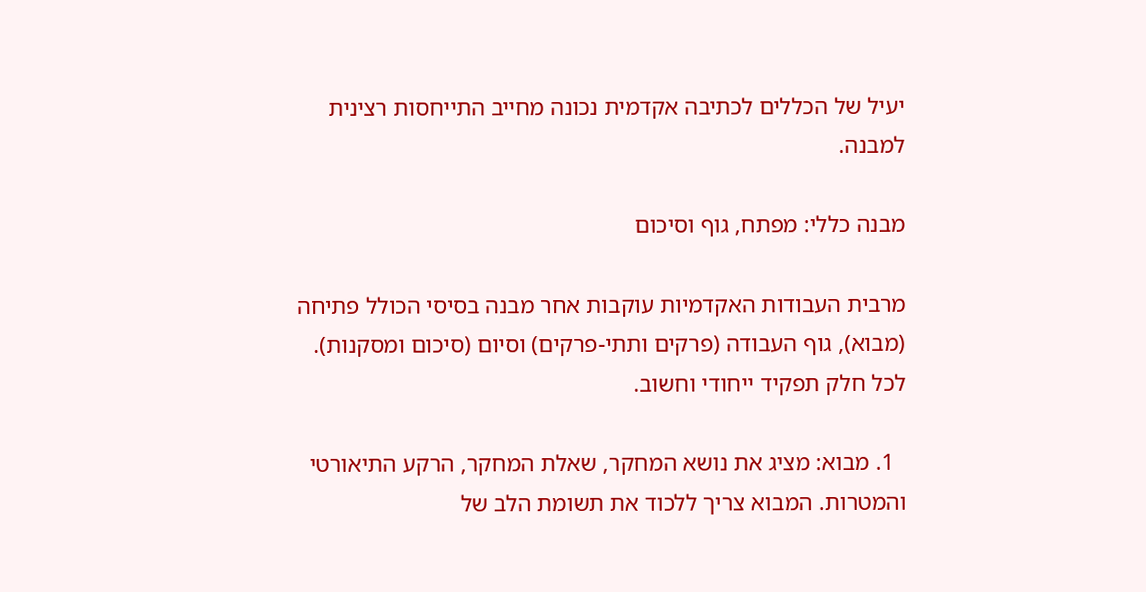יעיל של הכללים לכתיבה אקדמית נכונה מחייב התייחסות רצינית למבנה.

מבנה כללי: מפתח, גוף וסיכום

מרבית העבודות האקדמיות עוקבות אחר מבנה בסיסי הכולל פתיחה (מבוא), גוף העבודה (פרקים ותתי-פרקים) וסיום (סיכום ומסקנות). לכל חלק תפקיד ייחודי וחשוב.

  1. מבוא: מציג את נושא המחקר, שאלת המחקר, הרקע התיאורטי והמטרות. המבוא צריך ללכוד את תשומת הלב של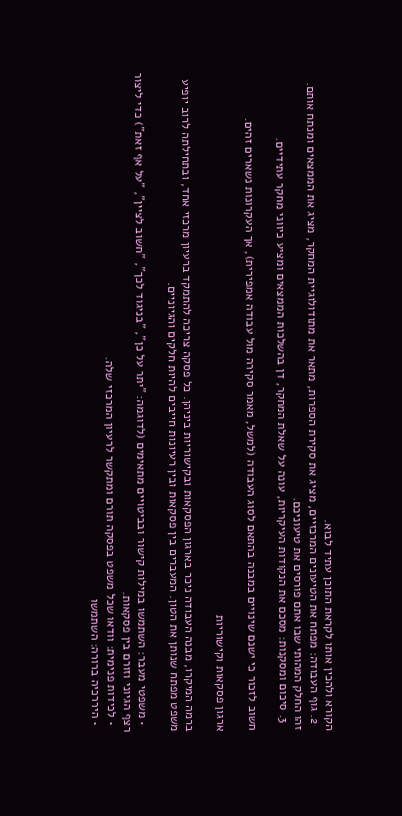הקורא ולהכין אותו לקראת התוכן עתיד לבוא.
  2. גוף העבודה: מפתח את הטיעונים המרכזיים, מציג את סקירת הספרות, מתאר את מתודולוגיית המחקר, מציג את הממצאים ומנתח אותם. זהו החלק המהותי שבו אתם פורסים את טיעוניכם.
  3. סיכום ומסקנות: מסכם את הנקודות העיקריות, עונה על שאלת המחקר, דן בהשלכות הממצאים ומציע כיווני מחקר עתידיים.

חשוב לזכור כי ישנם שינויים במבנה בהתאם לסוג העבודה (למשל, מאמר סקירה מול עבודה אמפירית), אך העקרונות נשארים זהים.

ארגון פסקאות וקישוריות

ברמה המיקרו, מבנה העבודה ניכר בארגון הפסקאות ובקישוריות ביניהן. כל פסקה צריכה להתמקד ברעיון מרכזי אחד, ובתחילתה לרוב יופיע משפט מפתח שנותן את הטון. המעברים בין פסקאות ובין רעיונות חייבים להיות חלקים והגיוניים.

  • משפטי מעבר: השתמשו במילות קישור ובביטויים מתאימים (לדוגמה: "יתר על כן", "בניגוד לכך", "חשוב לציין", "על אף זאת") כדי ליצור רצף הגיוני וזורם בין פסקאות.
  • לכידות פנימית: וודאו שכל משפט בפסקה תורם ומתקשר לרעיון המרכזי שלה.
  • היררכיה ברורה: השתמשו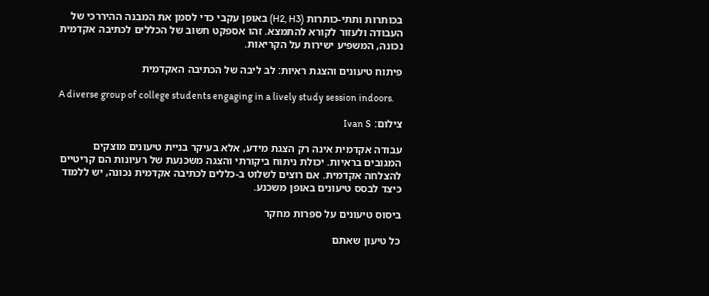בכותרות ותתי-כותרות (H2, H3) באופן עקבי כדי לסמן את המבנה ההיררכי של העבודה ולעזור לקורא להתמצא. זהו אספקט חשוב של הכללים לכתיבה אקדמית נכונה, המשפיע ישירות על הקריאות.

פיתוח טיעונים והצגת ראיות: לב ליבה של הכתיבה האקדמית

A diverse group of college students engaging in a lively study session indoors.

צילום: Ivan S

עבודה אקדמית אינה רק הצגת מידע, אלא בעיקר בניית טיעונים מוצקים המגובים בראיות. יכולת ניתוח ביקורתי והצגה משכנעת של רעיונות הם קריטיים להצלחה אקדמית. אם רוצים לשלוט ב-כללים לכתיבה אקדמית נכונה, יש ללמוד כיצד לבסס טיעונים באופן משכנע.

ביסוס טיעונים על ספרות מחקר

כל טיעון שאתם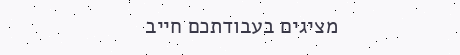מציגים בעבודתכם חייב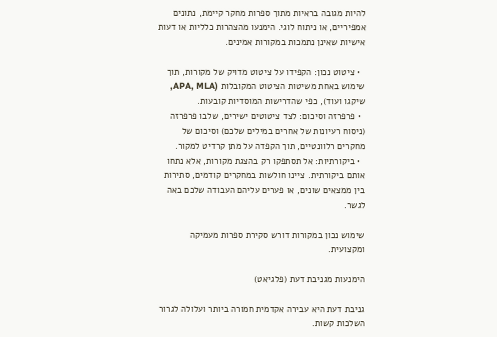להיות מגובה בראיות מתוך ספרות מחקר קיימת, נתונים אמפיריים, או ניתוח לוגי. הימנעו מהצהרות כלליות או דעות אישיות שאינן נתמכות במקורות אמינים.

  • ציטוט נכון: הקפידו על ציטוט מדויק של מקורות, תוך שימוש באחת משיטות הציטוט המקובלות (APA, MLA, שיקגו ועוד), כפי שהדרישות המוסדיות קובעות.
  • פרפרזה וסיכום: לצד ציטוטים ישירים, שלבו פרפרזה (ניסוח רעיונות של אחרים במילים שלכם) וסיכום של מחקרים רלוונטיים, תוך הקפדה על מתן קרדיט למקור.
  • ביקורתיות: אל תסתפקו רק בהצגת מקורות, אלא נתחו אותם ביקורתית. ציינו חולשות במחקרים קודמים, סתירות בין ממצאים שונים, או פערים עליהם העבודה שלכם באה לגשר.

שימוש נכון במקורות דורש סקירת ספרות מעמיקה ומקצועית.

הימנעות מגניבת דעת (פלגיאט)

גניבת דעת היא עבירה אקדמית חמורה ביותר ועלולה לגרור השלכות קשות.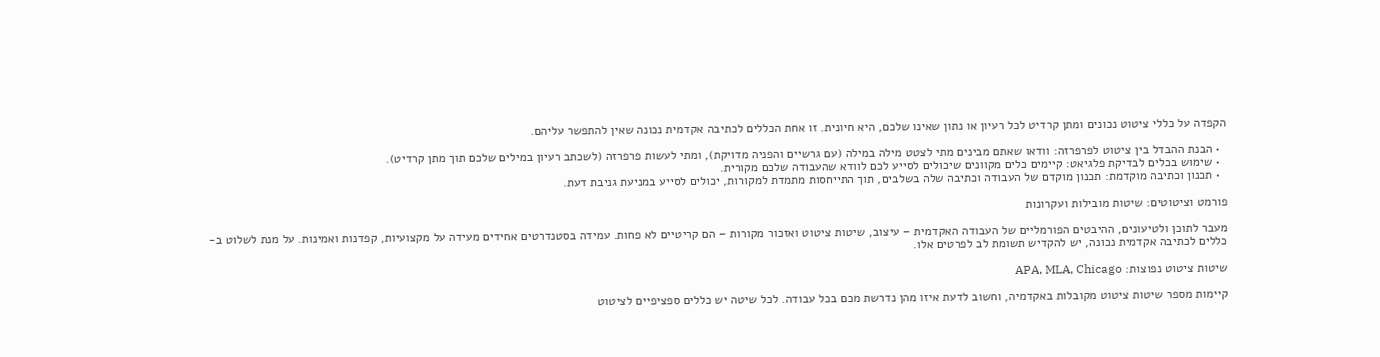הקפדה על כללי ציטוט נכונים ומתן קרדיט לכל רעיון או נתון שאינו שלכם, היא חיונית. זו אחת הכללים לכתיבה אקדמית נכונה שאין להתפשר עליהם.

  • הבנת ההבדל בין ציטוט לפרפרזה: וודאו שאתם מבינים מתי לצטט מילה במילה (עם גרשיים והפניה מדויקת), ומתי לעשות פרפרזה (לשכתב רעיון במילים שלכם תוך מתן קרדיט).
  • שימוש בכלים לבדיקת פלגיאט: קיימים כלים מקוונים שיכולים לסייע לכם לוודא שהעבודה שלכם מקורית.
  • תכנון וכתיבה מוקדמת: תכנון מוקדם של העבודה וכתיבה שלה בשלבים, תוך התייחסות מתמדת למקורות, יכולים לסייע במניעת גניבת דעת.

פורמט וציטוטים: שיטות מובילות ועקרונות

מעבר לתוכן ולטיעונים, ההיבטים הפורמליים של העבודה האקדמית – עיצוב, שיטות ציטוט ואזכור מקורות – הם קריטיים לא פחות. עמידה בסטנדרטים אחידים מעידה על מקצועיות, קפדנות ואמינות. על מנת לשלוט ב-כללים לכתיבה אקדמית נכונה, יש להקדיש תשומת לב לפרטים אלו.

שיטות ציטוט נפוצות: APA, MLA, Chicago

קיימות מספר שיטות ציטוט מקובלות באקדמיה, וחשוב לדעת איזו מהן נדרשת מכם בכל עבודה. לכל שיטה יש כללים ספציפיים לציטוט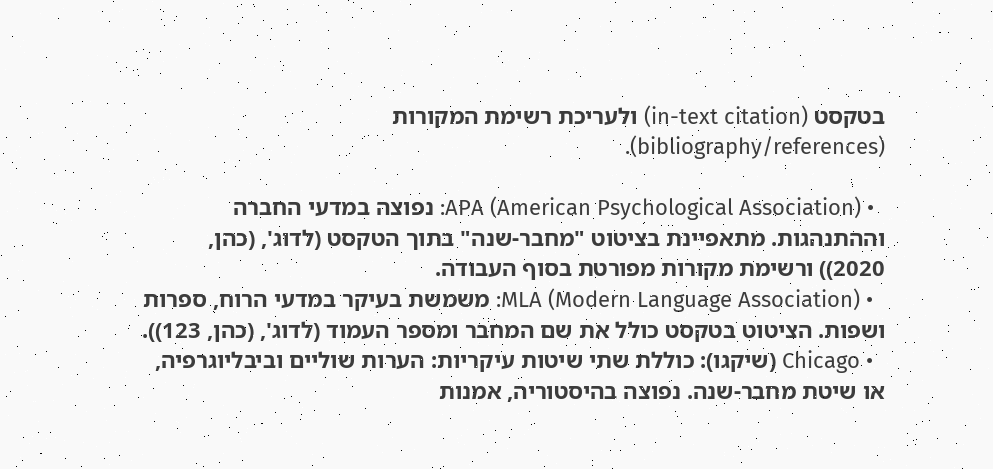בטקסט (in-text citation) ולעריכת רשימת המקורות (bibliography/references).

  • APA (American Psychological Association): נפוצה במדעי החברה וההתנהגות. מתאפיינת בציטוט "מחבר-שנה" בתוך הטקסט (לדוג', (כהן, 2020)) ורשימת מקורות מפורטת בסוף העבודה.
  • MLA (Modern Language Association): משמשת בעיקר במדעי הרוח, ספרות ושפות. הציטוט בטקסט כולל את שם המחבר ומספר העמוד (לדוג', (כהן, 123)).
  • Chicago (שיקגו): כוללת שתי שיטות עיקריות: הערות שוליים וביבליוגרפיה, או שיטת מחבר-שנה. נפוצה בהיסטוריה, אמנות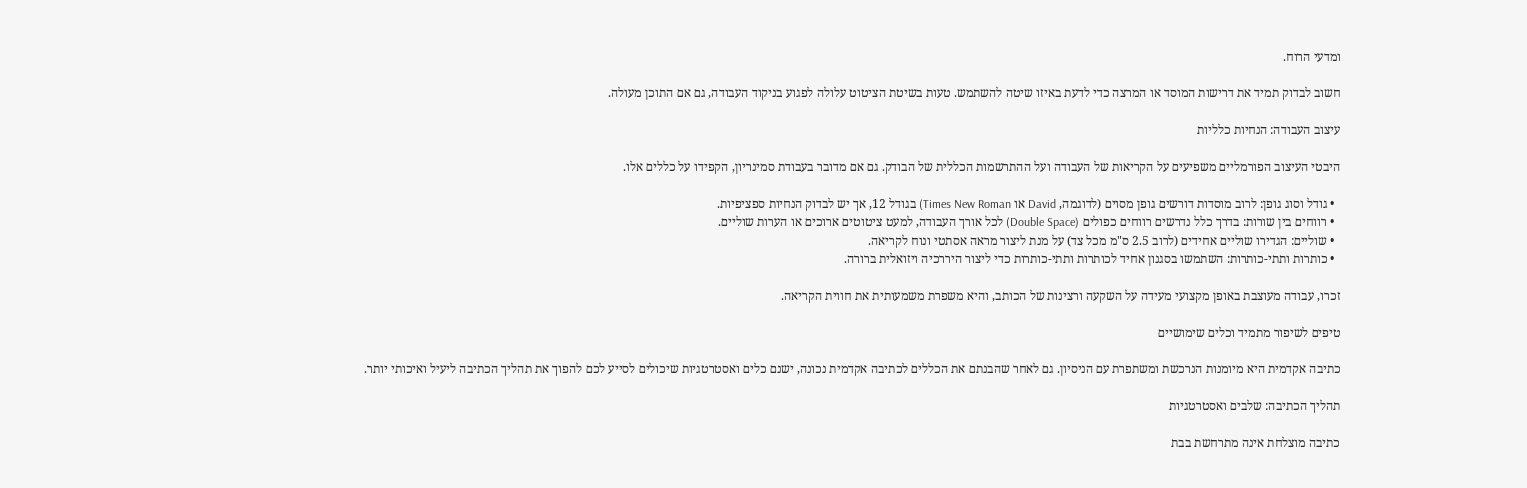ומדעי הרוח.

חשוב לבדוק תמיד את דרישות המוסד או המרצה כדי לדעת באיזו שיטה להשתמש. טעות בשיטת הציטוט עלולה לפגוע בניקוד העבודה, גם אם התוכן מעולה.

עיצוב העבודה: הנחיות כלליות

היבטי העיצוב הפורמליים משפיעים על הקריאות של העבודה ועל ההתרשמות הכללית של הבודק. גם אם מדובר בעבודת סמינריון, הקפידו על כללים אלו.

  • גודל וסוג גופן: לרוב מוסדות דורשים גופן מסוים (לדוגמה, David או Times New Roman) בגודל 12, אך יש לבדוק הנחיות ספציפיות.
  • רווחים בין שורות: בדרך כלל נדרשים רווחים כפולים (Double Space) לכל אורך העבודה, למעט ציטוטים ארוכים או הערות שוליים.
  • שוליים: הגדירו שוליים אחידים (לרוב 2.5 ס"מ מכל צד) על מנת ליצור מראה אסתטי ונוח לקריאה.
  • כותרות ותתי-כותרות: השתמשו בסגנון אחיד לכותרות ותתי-כותרות כדי ליצור היררכיה ויזואלית ברורה.

זכרו, עבודה מעוצבת באופן מקצועי מעידה על השקעה ורצינות של הכותב, והיא משפרת משמעותית את חווית הקריאה.

טיפים לשיפור מתמיד וכלים שימושיים

כתיבה אקדמית היא מיומנות הנרכשת ומשתפרת עם הניסיון. גם לאחר שהבנתם את הכללים לכתיבה אקדמית נכונה, ישנם כלים ואסטרטגיות שיכולים לסייע לכם להפוך את תהליך הכתיבה ליעיל ואיכותי יותר.

תהליך הכתיבה: שלבים ואסטרטגיות

כתיבה מוצלחת אינה מתרחשת בבת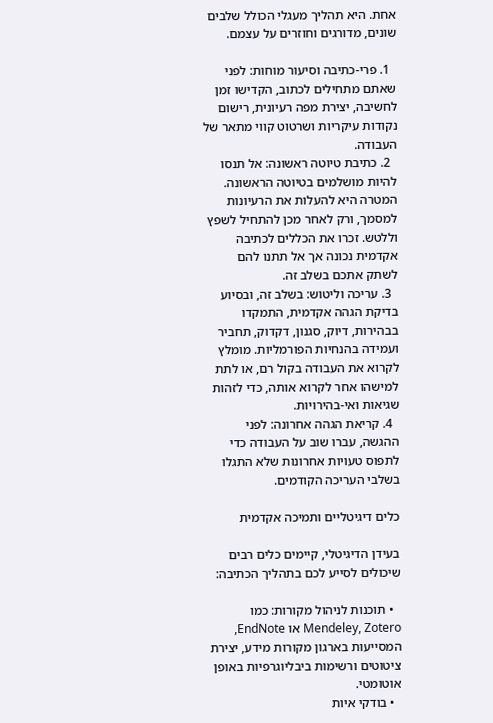אחת. היא תהליך מעגלי הכולל שלבים שונים, מדורגים וחוזרים על עצמם.

  1. פרי-כתיבה וסיעור מוחות: לפני שאתם מתחילים לכתוב, הקדישו זמן לחשיבה, יצירת מפה רעיונית, רישום נקודות עיקריות ושרטוט קווי מתאר של העבודה.
  2. כתיבת טיוטה ראשונה: אל תנסו להיות מושלמים בטיוטה הראשונה. המטרה היא להעלות את הרעיונות למסמך, ורק לאחר מכן להתחיל לשפץ וללטש. זכרו את הכללים לכתיבה אקדמית נכונה אך אל תתנו להם לשתק אתכם בשלב זה.
  3. עריכה וליטוש: בשלב זה, ובסיוע בדיקת הגהה אקדמית, התמקדו בבהירות, דיוק, סגנון, דקדוק, תחביר ועמידה בהנחיות הפורמליות. מומלץ לקרוא את העבודה בקול רם, או לתת למישהו אחר לקרוא אותה, כדי לזהות שגיאות ואי-בהירויות.
  4. קריאת הגהה אחרונה: לפני ההגשה, עברו שוב על העבודה כדי לתפוס טעויות אחרונות שלא התגלו בשלבי העריכה הקודמים.

כלים דיגיטליים ותמיכה אקדמית

בעידן הדיגיטלי, קיימים כלים רבים שיכולים לסייע לכם בתהליך הכתיבה:

  • תוכנות לניהול מקורות: כמו Mendeley, Zotero או EndNote, המסייעות בארגון מקורות מידע, יצירת ציטוטים ורשימות ביבליוגרפיות באופן אוטומטי.
  • בודקי איות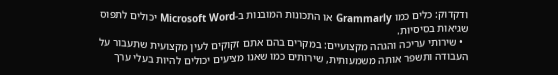ודקדוק: כלים כמו Grammarly או התכונות המובנות ב-Microsoft Word יכולים לתפוס שגיאות בסיסיות.
  • שירותי עריכה והגהה מקצועיים: במקרים בהם אתם זקוקים לעין מקצועית שתעבור על העבודה ותשפר אותה משמעותית, שירותים כמו שאנו מציעים יכולים להיות בעלי ערך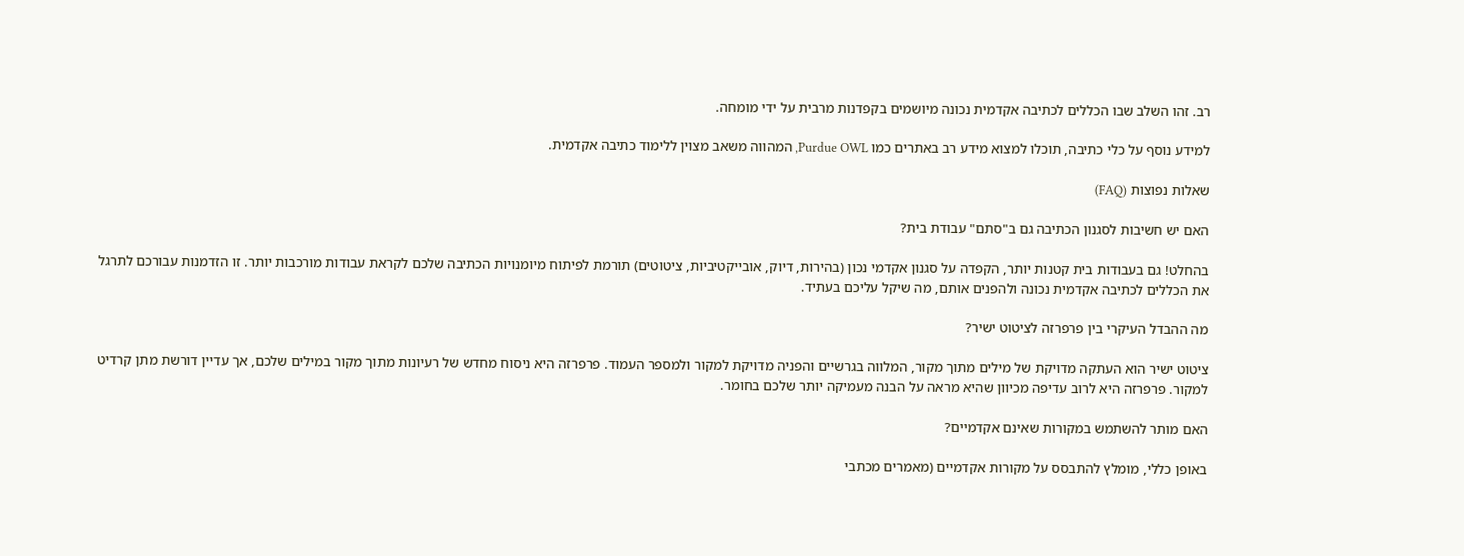רב. זהו השלב שבו הכללים לכתיבה אקדמית נכונה מיושמים בקפדנות מרבית על ידי מומחה.

למידע נוסף על כלי כתיבה, תוכלו למצוא מידע רב באתרים כמו Purdue OWL, המהווה משאב מצוין ללימוד כתיבה אקדמית.

שאלות נפוצות (FAQ)

האם יש חשיבות לסגנון הכתיבה גם ב"סתם" עבודת בית?

בהחלט! גם בעבודות בית קטנות יותר, הקפדה על סגנון אקדמי נכון (בהירות, דיוק, אובייקטיביות, ציטוטים) תורמת לפיתוח מיומנויות הכתיבה שלכם לקראת עבודות מורכבות יותר. זו הזדמנות עבורכם לתרגל את הכללים לכתיבה אקדמית נכונה ולהפנים אותם, מה שיקל עליכם בעתיד.

מה ההבדל העיקרי בין פרפרזה לציטוט ישיר?

ציטוט ישיר הוא העתקה מדויקת של מילים מתוך מקור, המלווה בגרשיים והפניה מדויקת למקור ולמספר העמוד. פרפרזה היא ניסוח מחדש של רעיונות מתוך מקור במילים שלכם, אך עדיין דורשת מתן קרדיט למקור. פרפרזה היא לרוב עדיפה מכיוון שהיא מראה על הבנה מעמיקה יותר שלכם בחומר.

האם מותר להשתמש במקורות שאינם אקדמיים?

באופן כללי, מומלץ להתבסס על מקורות אקדמיים (מאמרים מכתבי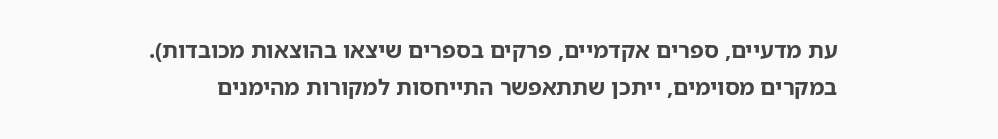עת מדעיים, ספרים אקדמיים, פרקים בספרים שיצאו בהוצאות מכובדות). במקרים מסוימים, ייתכן שתתאפשר התייחסות למקורות מהימנים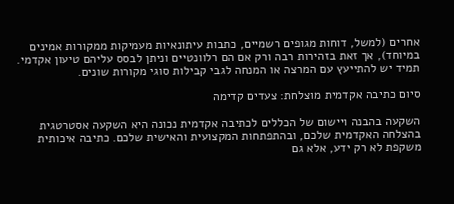אחרים (למשל, דוחות מגופים רשמיים, כתבות עיתונאיות מעמיקות ממקורות אמינים במיוחד), אך זאת בזהירות רבה ורק אם הם רלוונטיים וניתן לבסס עליהם טיעון אקדמי. תמיד יש להתייעץ עם המרצה או המנחה לגבי קבילות סוגי מקורות שונים.

סיום כתיבה אקדמית מוצלחת: צעדים קדימה

השקעה בהבנה ויישום של הכללים לכתיבה אקדמית נכונה היא השקעה אסטרטגית בהצלחה האקדמית שלכם, ובהתפתחות המקצועית והאישית שלכם. כתיבה איכותית משקפת לא רק ידע, אלא גם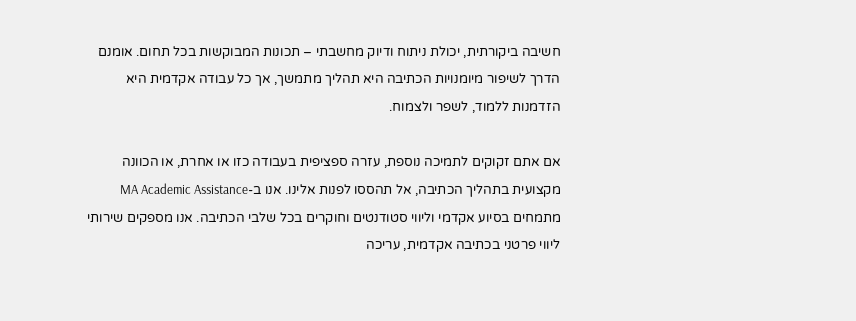חשיבה ביקורתית, יכולת ניתוח ודיוק מחשבתי – תכונות המבוקשות בכל תחום. אומנם הדרך לשיפור מיומנויות הכתיבה היא תהליך מתמשך, אך כל עבודה אקדמית היא הזדמנות ללמוד, לשפר ולצמוח.

אם אתם זקוקים לתמיכה נוספת, עזרה ספציפית בעבודה כזו או אחרת, או הכוונה מקצועית בתהליך הכתיבה, אל תהססו לפנות אלינו. אנו ב-MA Academic Assistance מתמחים בסיוע אקדמי וליווי סטודנטים וחוקרים בכל שלבי הכתיבה. אנו מספקים שירותי ליווי פרטני בכתיבה אקדמית, עריכה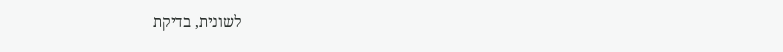לשונית, בדיקת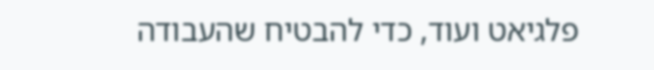פלגיאט ועוד, כדי להבטיח שהעבודה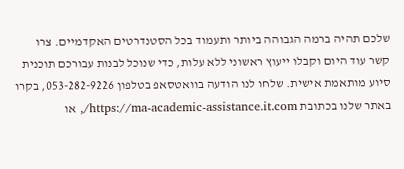שלכם תהיה ברמה הגבוהה ביותר ותעמוד בכל הסטנדרטים האקדמיים. צרו קשר עוד היום וקבלו ייעוץ ראשוני ללא עלות, כדי שנוכל לבנות עבורכם תוכנית סיוע מותאמת אישית. שלחו לנו הודעה בוואטסאפ בטלפון 053-282-9226, בקרו באתר שלנו בכתובת https://ma-academic-assistance.it.com/, או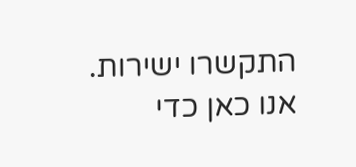התקשרו ישירות. אנו כאן כדי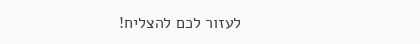לעזור לכם להצליח!